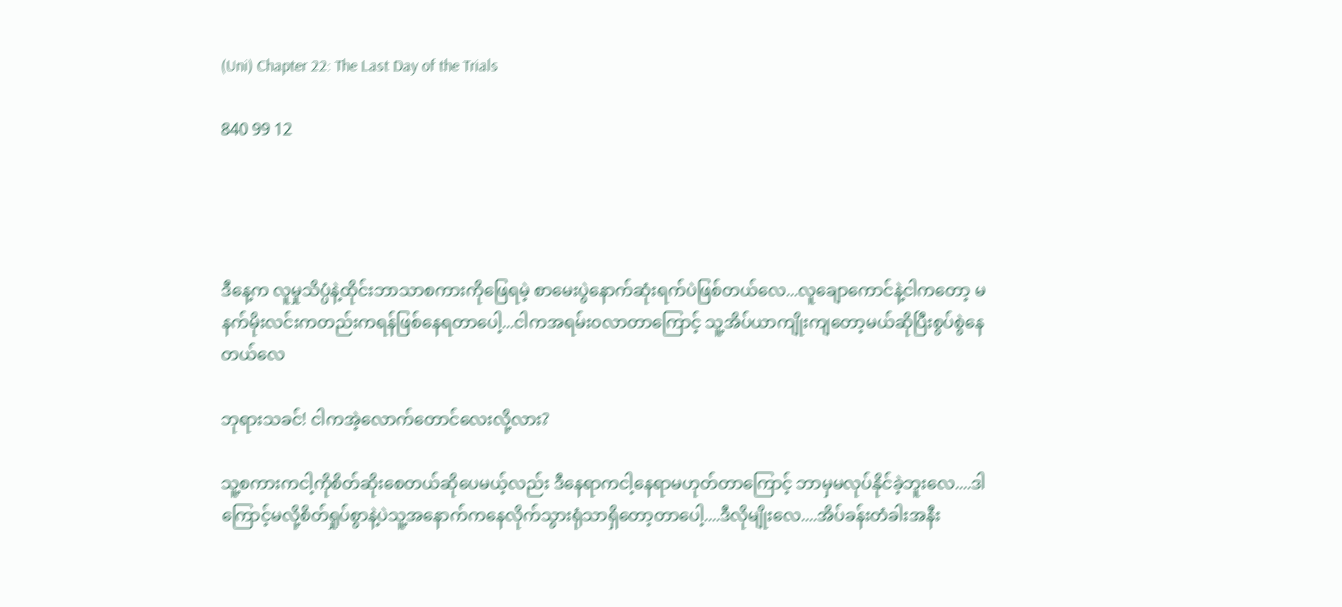(Uni) Chapter 22: The Last Day of the Trials

840 99 12




ဒီနေ့က လူမှုသိပ္ပံနဲ့ထိုင်းဘာသာစကားကိုဖြေရမဲ့ စာမေးပွဲနောက်ဆုံးရက်ပဲ‌ဖြစ်တယ်လေ...လူချောကောင်နဲ့ငါကတော့ မနက်မိုးလင်းကတည်းကရန်ဖြစ်နေရတာပေါ့...ငါကအရမ်း၀လာတာကြောင့် သူ့အိပ်ယာကျိုးကျတော့မယ်ဆိုပြီးစွပ်စွဲနေတယ်လေ

ဘုရားသခင်! ငါကအဲ့လောက်တောင်လေးလို့လား?

သူ့စကားကငါ့ကိုစိတ်ဆိုးစေတယ်ဆိုပေမယ့်လည်း ဒီနေရာကငါ့နေရာမဟုတ်တာကြောင့် ဘာမှမလုပ်နိုင်ခဲ့ဘူးလေ....ဒါကြောင့်မလို့စိတ်ရှုပ်စွာနဲ့ပဲသူ့အနောက်ကနေလိုက်သွားရုံသာရှိတော့တာပေါ့....ဒီလိုမျိုးလေ....အိပ်ခန်းတံခါးအနီး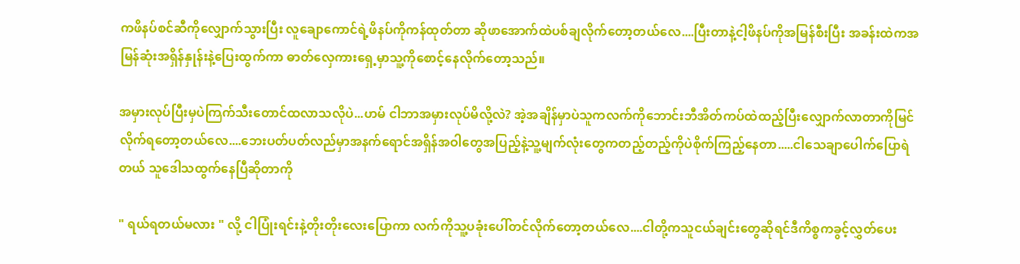ကဖိနပ်စင်ဆီကိုလျှောက်သွားပြီး လူချောကောင်ရဲ့ဖိနပ်ကိုကန်ထုတ်တာ ဆိုဖာအောက်ထဲပစ်ချလိုက်တော့တယ်လေ....ပြီးတာနဲ့ငါ့ဖိနပ်ကိုအမြန်စီးပြီး အခန်းထဲကအမြန်ဆုံးအရှိန်နှုန်းနဲ့ပြေးထွက်ကာ ဓာတ်လှေကားရှေ့မှာသူ့ကိုစောင့်နေလိုက်တော့သည်။

အမှားလုပ်ပြီးမှပဲကြက်သီးတောင်ထလာသလိုပဲ...ဟမ် ငါဘာအမှားလုပ်မိလို့လဲ? အဲ့အချိန်မှာပဲသူကလက်ကိုဘောင်းဘီအိတ်ကပ်ထဲထည့်ပြီးလျှောက်လာတာကိုမြင်လိုက်ရတော့တယ်လေ....ဘေးပတ်ပတ်လည်မှာအနက်ရောင်အရှိန်အဝါတွေအပြည့်နဲ့သူ့မျက်လုံးတွေကတည့်တည့်ကိုပဲစိုက်ကြည့်နေတာ.....ငါသေချာပေါက်ပြောရဲတယ် သူဒေါသထွက်နေပြီဆိုတာကို

" ရယ်ရတယ်မလား " လို့ ငါပြုံးရင်းနဲ့တိုးတိုးလေးပြောကာ လက်ကိုသူ့ပခုံးပေါ်တင်လိုက်တော့တယ်လေ....ငါတို့ကသူငယ်ချင်းတွေဆိုရင်ဒီကိစ္စကခွင့်လွှတ်ပေး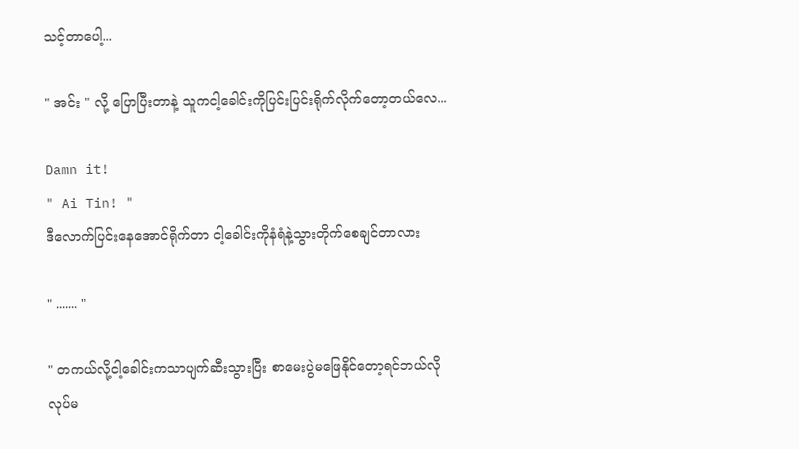သင့်တာပေါ့...

" အင်း " လို့ ပြောပြီးတာနဲ့ သူကငါ့ခေါင်းကိုပြင်းပြင်းရိုက်လိုက်တော့တယ်လေ...

Damn it!
" Ai Tin! "
ဒီလောက်ပြင်းနေအောင်ရိုက်တာ ငါ့ခေါင်းကိုနံရံနဲ့သွားတိုက်စေချင်တာလား

" ....... "

" တကယ်လို့ငါ့ခေါင်းကသာပျက်ဆီးသွားပြီး စာမေးပွဲမဖြေနိုင်တော့ရင်ဘယ်လိုလုပ်မ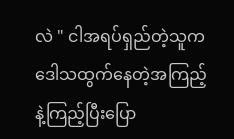လဲ " ငါအရပ်ရှည်တဲ့သူက
ဒေါသထွက်နေတဲ့အကြည့်နဲ့ကြည့်ပြီးပြော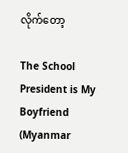လိုက်တော့

The School President is My Boyfriend (Myanmar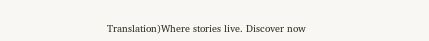Translation)Where stories live. Discover now